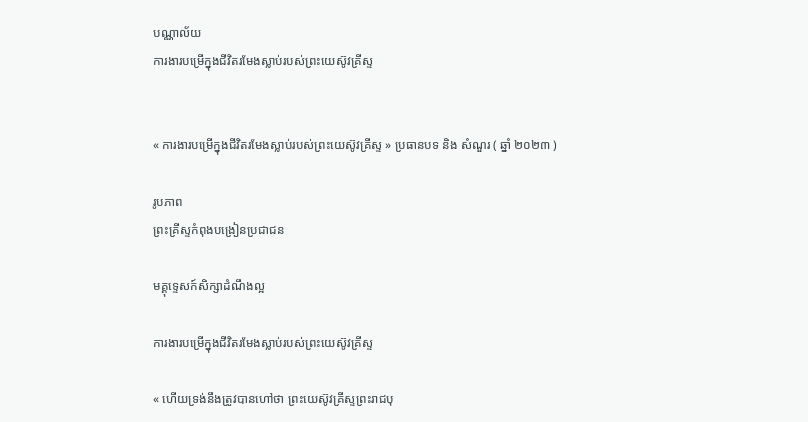បណ្ណាល័យ
ការងារបម្រើក្នុងជីវិតរមែងស្លាប់របស់ព្រះយេស៊ូវគ្រីស្ទ


« ការងារបម្រើក្នុងជីវិតរមែងស្លាប់របស់ព្រះយេស៊ូវគ្រីស្ទ » ប្រធានបទ និង សំណួរ ( ឆ្នាំ ២០២៣ )

រូបភាព
ព្រះគ្រីស្ទកំពុងបង្រៀនប្រជាជន

មគ្គុទ្ទេសក៍សិក្សាដំណឹងល្អ

ការងារបម្រើក្នុងជីវិតរមែងស្លាប់របស់ព្រះយេស៊ូវគ្រីស្ទ

« ហើយទ្រង់នឹងត្រូវបានហៅថា ព្រះយេស៊ូវគ្រីស្ទព្រះរាជបុ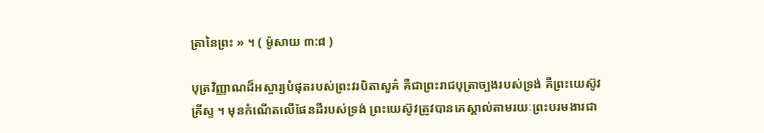ត្រានៃព្រះ » ។ ( ម៉ូសាយ ៣:៨ )

បុត្រវិញ្ញាណដ៏អស្ចារ្យបំផុតរបស់ព្រះវរបិតាសួគ៌ គឺជាព្រះរាជបុត្រាច្បងរបស់ទ្រង់ គឺព្រះយេស៊ូវគ្រីស្ទ ។ មុនកំណើតលើផែនដីរបស់ទ្រង់ ព្រះយេស៊ូវត្រូវបានគេស្គាល់តាមរយៈព្រះបរមងារជា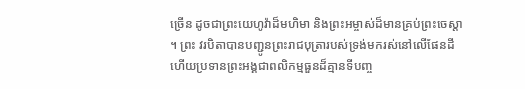ច្រើន ដូចជាព្រះយេហូវ៉ាដ៏មហិមា និងព្រះអម្ចាស់ដ៏មានគ្រប់ព្រះចេស្ដា ។ ព្រះ វរបិតាបានបញ្ជូនព្រះរាជបុត្រារបស់ទ្រង់មករស់នៅលើផែនដី ហើយប្រទានព្រះអង្គជាពលិកម្មធួនដ៏គ្មានទីបញ្ច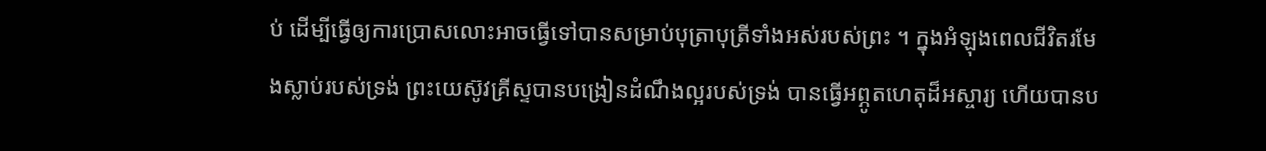ប់ ដើម្បីធ្វើឲ្យការប្រោសលោះអាចធ្វើទៅបានសម្រាប់បុត្រាបុត្រីទាំងអស់របស់ព្រះ ។ ក្នុងអំឡុងពេលជីវិតរមែងស្លាប់របស់ទ្រង់ ព្រះយេស៊ូវគ្រីស្ទបានបង្រៀនដំណឹងល្អរបស់ទ្រង់ បានធ្វើអព្ភូតហេតុដ៏អស្ចារ្យ ហើយបានប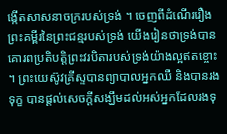ង្កើតសាសនាចក្ររបស់ទ្រង់ ។ ចេញពីដំណើររឿងព្រះគម្ពីរនៃព្រះជន្មរបស់ទ្រង់ យើងរៀនថាទ្រង់បានគោរពប្រតិបត្តិព្រះវរបិតារបស់ទ្រង់យ៉ាងល្អឥតខ្ចោះ ។ ព្រះយេស៊ូវគ្រីស្ទបានព្យាបាលអ្នកឈឺ និងបានរងទុក្ខ បានផ្ដល់សេចក្ដីសង្ឃឹមដល់អស់អ្នកដែលរងទុ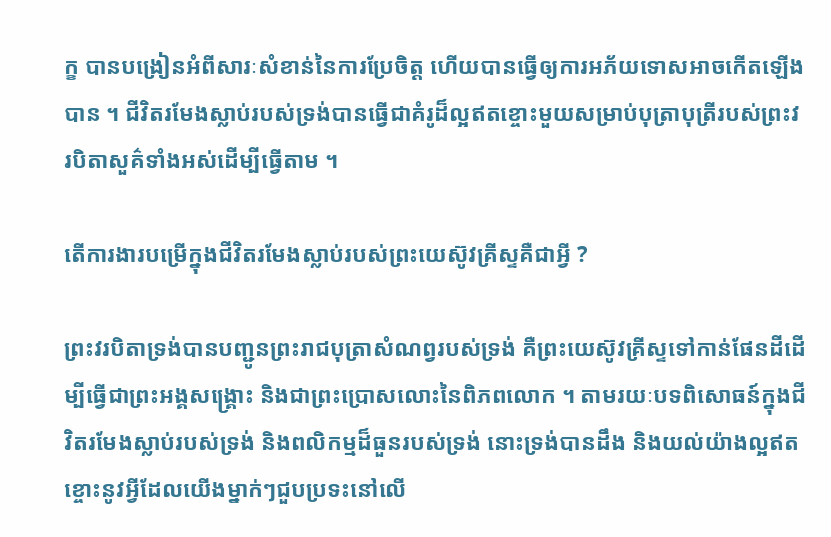ក្ខ បានបង្រៀនអំពីសារៈសំខាន់នៃការប្រែចិត្ត ហើយបានធ្វើឲ្យការអភ័យទោសអាចកើតឡើងបាន ។ ជីវិតរមែងស្លាប់របស់ទ្រង់បានធ្វើជាគំរូដ៏ល្អឥតខ្ចោះមួយសម្រាប់បុត្រាបុត្រីរបស់ព្រះវរបិតាសួគ៌ទាំងអស់ដើម្បីធ្វើតាម ។

តើការងារបម្រើក្នុងជីវិតរមែងស្លាប់របស់ព្រះយេស៊ូវគ្រីស្ទគឺជាអ្វី ?

ព្រះវរបិតាទ្រង់បានបញ្ជូនព្រះរាជបុត្រាសំណព្វរបស់ទ្រង់ គឺព្រះយេស៊ូវគ្រីស្ទទៅកាន់ផែនដីដើម្បីធ្វើជាព្រះអង្គសង្រ្គោះ និងជាព្រះប្រោសលោះនៃពិភពលោក ។ តាមរយៈបទពិសោធន៍ក្នុងជីវិតរមែងស្លាប់របស់ទ្រង់ និងពលិកម្មដ៏ធួនរបស់ទ្រង់ នោះទ្រង់បានដឹង និងយល់យ៉ាងល្អឥតខ្ចោះនូវអ្វីដែលយើងម្នាក់ៗជួបប្រទះនៅលើ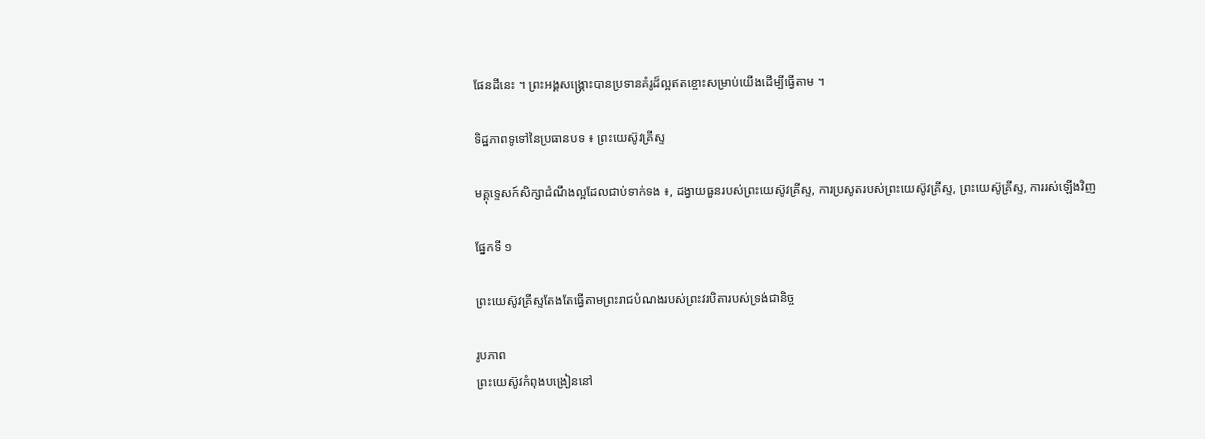ផែនដីនេះ ។ ព្រះអង្គសង្គ្រោះបានប្រទានគំរូដ៏ល្អឥតខ្ចោះសម្រាប់យើងដើម្បីធ្វើតាម ។

ទិដ្ឋភាពទូទៅនៃប្រធានបទ ៖ ព្រះយេស៊ូវគ្រីស្ទ

មគ្គុទ្ទេសក៍សិក្សាដំណឹងល្អដែលជាប់ទាក់ទង ៖, ដង្វាយធួនរបស់ព្រះយេស៊ូវគ្រីស្ទ, ការប្រសូតរបស់ព្រះយេស៊ូវគ្រីស្ទ, ព្រះយេស៊ូគ្រីស្ទ, ការរស់ឡើងវិញ

ផ្នែកទី ១

ព្រះយេស៊ូវគ្រីស្ទតែងតែធ្វើតាមព្រះរាជបំណងរបស់ព្រះវរបិតារបស់ទ្រង់ជានិច្ច

រូបភាព
ព្រះយេស៊ូវកំពុងបង្រៀននៅ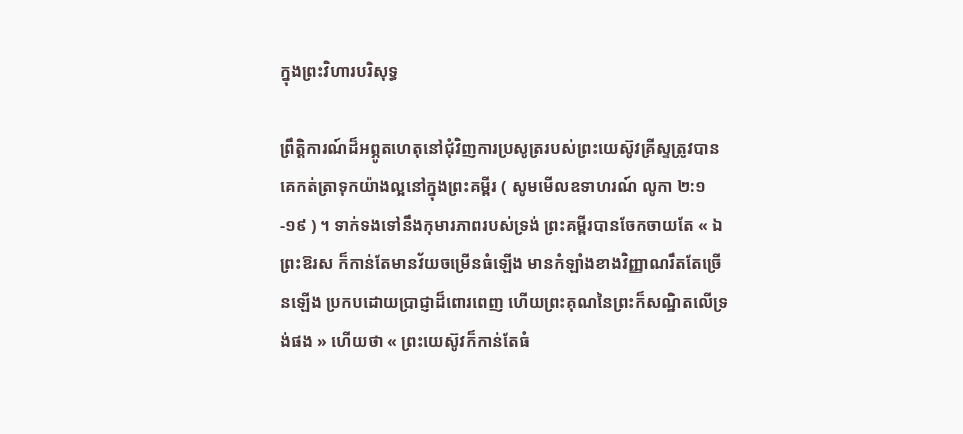ក្នុងព្រះវិហារបរិសុទ្ធ

ព្រឹត្ដិការណ៍ដ៏អព្ភូតហេតុនៅជុំវិញការប្រសូត្ររបស់ព្រះយេស៊ូវគ្រីស្ទត្រូវបានគេកត់ត្រាទុកយ៉ាងល្អនៅក្នុងព្រះគម្ពីរ ( សូមមើលឧទាហរណ៍ លូកា ២:១-១៩ ) ។ ទាក់ទងទៅនឹងកុមារភាពរបស់ទ្រង់ ព្រះគម្ពីរបានចែកចាយតែ « ឯព្រះឱរស ក៏កាន់តែមានវ័យចម្រើនធំឡើង មានកំឡាំងខាងវិញ្ញាណរឹតតែច្រើនឡើង ប្រកបដោយប្រាជ្ញាដ៏ពោរពេញ ហើយព្រះគុណនៃព្រះក៏សណ្ឋិតលើទ្រង់ផង » ហើយថា « ព្រះយេស៊ូវក៏កាន់តែធំ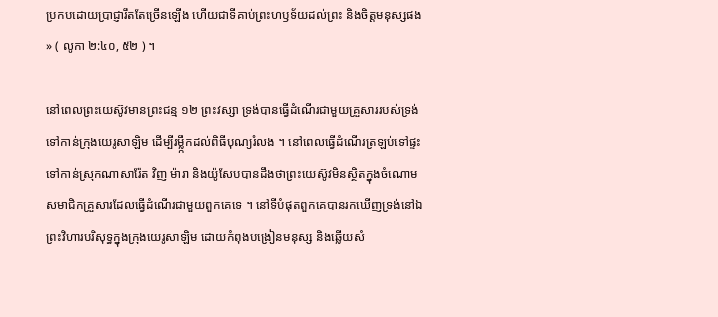ប្រកបដោយប្រាជ្ញារឹតតែច្រើនឡើង ហើយជាទីគាប់ព្រះហឫទ័យដល់ព្រះ និងចិត្តមនុស្សផង » ( លូកា ២:៤០, ៥២ ) ។

នៅពេលព្រះយេស៊ូវមានព្រះជន្ម ១២ ព្រះវស្សា ទ្រង់បានធ្វើដំណើរជាមួយគ្រួសាររបស់ទ្រង់ទៅកាន់ក្រុងយេរូសាឡិម ដើម្បីរម្លឹ្កកដល់ពិធីបុណ្យរំលង ។ នៅពេលធ្វើដំណើរត្រឡប់ទៅផ្ទះទៅកាន់ស្រុកណាសារ៉ែត វិញ ម៉ារា និងយ៉ូសែបបានដឹងថាព្រះយេស៊ូវមិនស្ថិតក្នុងចំណោមសមាជិកគ្រួសារដែលធ្វើដំណើរជាមួយពួកគេទេ ។ នៅទីបំផុតពួកគេបានរកឃើញទ្រង់នៅឯព្រះវិហារបរិសុទ្ធក្នុងក្រុងយេរូសាឡិម ដោយកំពុងបង្រៀនមនុស្ស និងឆ្លើយសំ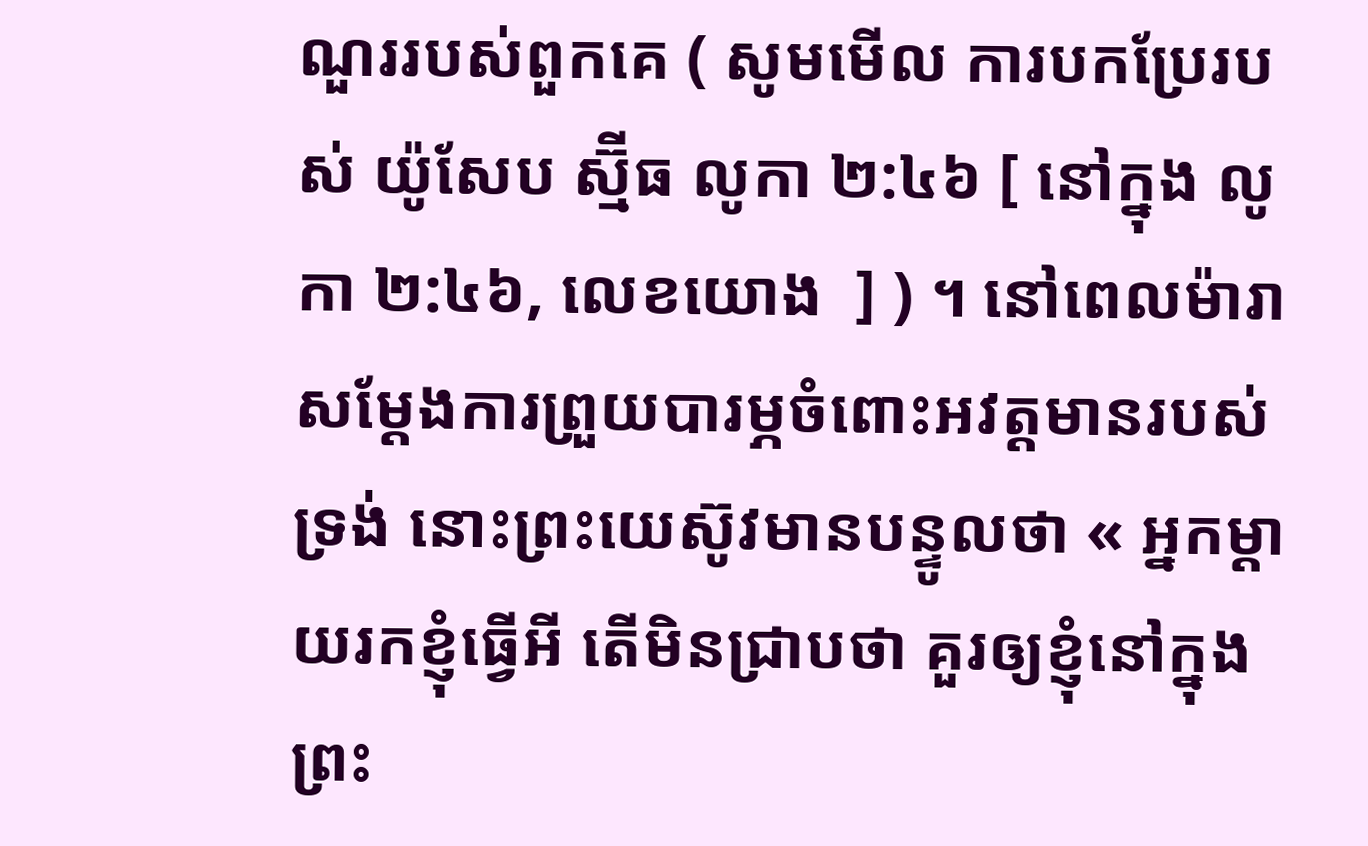ណួររបស់ពួកគេ ( សូមមើល ការបកប្រែរបស់ យ៉ូសែប ស្ម៊ីធ លូកា ២:៤៦ [ នៅក្នុង លូកា ២:៤៦, លេខយោង  ] ) ។ នៅពេលម៉ារាសម្តែងការព្រួយបារម្ភចំពោះអវត្តមានរបស់ទ្រង់ នោះព្រះយេស៊ូវមានបន្ទូលថា « អ្នកម្តាយរកខ្ញុំធ្វើអី តើមិនជ្រាបថា គួរឲ្យខ្ញុំនៅក្នុងព្រះ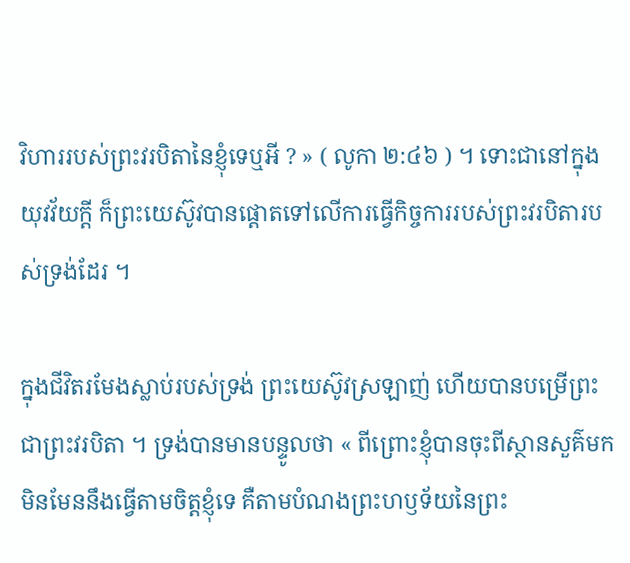វិហាររបស់ព្រះវរបិតានៃខ្ញុំទេឬអី ? » ( លូកា ២:៤៦ ) ។ ទោះជានៅក្នុងយុវវ័យក្ដី ក៏ព្រះយេស៊ូវបានផ្ដោតទៅលើការធ្វើកិច្ចការរបស់ព្រះវរបិតារបស់ទ្រង់ដែរ ។

ក្នុងជីវិតរមែងស្លាប់របស់ទ្រង់ ព្រះយេស៊ូវស្រឡាញ់ ហើយបានបម្រើព្រះជាព្រះវរបិតា ។ ទ្រង់បានមានបន្ទូលថា « ពីព្រោះខ្ញុំបានចុះពីស្ថានសួគ៌មក មិនមែននឹងធ្វើតាមចិត្តខ្ញុំទេ គឺតាមបំណងព្រះហឫទ័យនៃព្រះ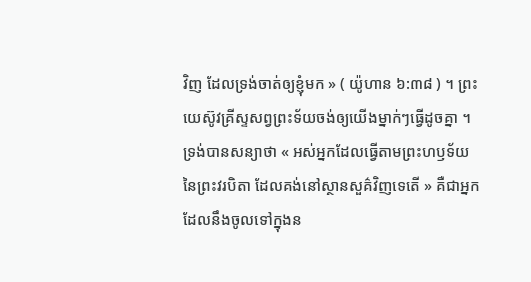វិញ ដែលទ្រង់ចាត់ឲ្យខ្ញុំមក » ( យ៉ូហាន ៦:៣៨ ) ។ ព្រះយេស៊ូវគ្រីស្ទសព្វព្រះទ័យចង់ឲ្យយើងម្នាក់ៗធ្វើដូចគ្នា ។ ទ្រង់បានសន្យាថា « អស់អ្នកដែលធ្វើតាមព្រះហឫទ័យនៃព្រះវរបិតា ដែលគង់នៅស្ថានសួគ៌វិញទេតើ » គឺជាអ្នកដែលនឹងចូលទៅក្នុងន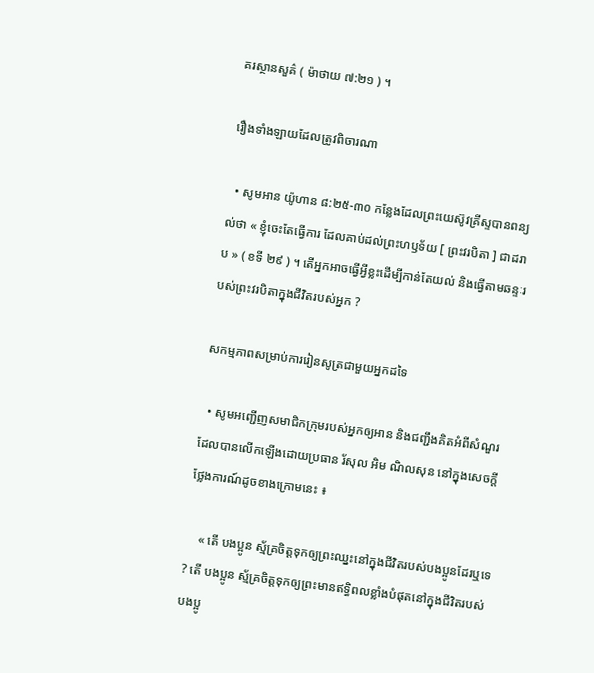គរស្ថានសួគ៌ ( ម៉ាថាយ ៧:២១ ) ។

រឿងទាំងឡាយដែលត្រូវពិចារណា

  • សូមអាន យ៉ូហាន ៨:២៥-៣០ កន្លែងដែលព្រះយេស៊ូវគ្រីស្ទបានពន្យល់ថា « ខ្ញុំចេះតែធ្វើការ ដែលគាប់ដល់ព្រះហឫទ័យ [ ព្រះវរបិតា ] ជាដរាប » ( ខទី ២៩ ) ។ តើអ្នកអាចធ្វើអ្វីខ្លះដើម្បីកាន់តែយល់ និងធ្វើតាមឆន្ទៈរបស់ព្រះវរបិតាក្នុងជីវិតរបស់អ្នក ?

សកម្មភាពសម្រាប់ការរៀនសូត្រជាមួយអ្នកដទៃ

  • សូមអញ្ជើញសមាជិកក្រុមរបស់អ្នកឲ្យអាន និងជញ្ជឹងគិតអំពីសំណួរដែលបានលើកឡើងដោយប្រធាន រ័សុល អិម ណិលសុន នៅក្នុងសេចក្តីថ្លែងការណ៍ដូចខាងក្រោមនេះ ៖

    « តើ បងប្អូន ស្ម័គ្រចិត្តទុកឲ្យព្រះឈ្នះនៅក្នុងជីវិតរបស់បងប្អូនដែរឬទេ ? តើ បងប្អូន ស្ម័គ្រចិត្តទុកឲ្យព្រះមានឥទ្ធិពលខ្លាំងបំផុតនៅក្នុងជីវិតរបស់បងប្អូ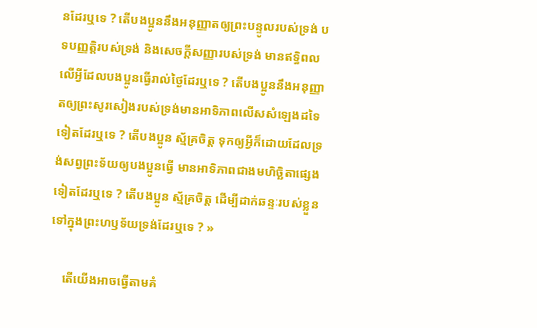នដែរឬទេ ? តើបងប្អូននឹងអនុញ្ញាតឲ្យព្រះបន្ទូលរបស់ទ្រង់ បទបញ្ញត្តិរបស់ទ្រង់ និងសេចក្តីសញ្ញារបស់ទ្រង់ មានឥទ្ធិពលលើអ្វីដែលបងប្អូនធ្វើរាល់ថ្ងៃដែរឬទេ ? តើបងប្អូននឹងអនុញ្ញាតឲ្យព្រះសូរសៀងរបស់ទ្រង់មានអាទិភាពលើសសំឡេងដទៃទៀតដែរឬទេ ? តើបងប្អូន ស្ម័គ្រចិត្ត ទុកឲ្យអ្វីក៏ដោយដែលទ្រង់សព្វព្រះទ័យឲ្យបងប្អូនធ្វើ មានអាទិភាពជាងមហិច្ឆិតាផ្សេងទៀតដែរឬទេ ? តើបងប្អូន ស្ម័គ្រចិត្ត ដើម្បីដាក់ឆន្ទៈរបស់ខ្លួនទៅក្នុងព្រះហឫទ័យទ្រង់ដែរឬទេ ? »

    តើយើងអាចធ្វើតាមគំ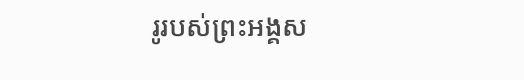រូរបស់ព្រះអង្គស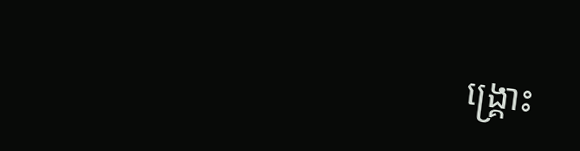ង្គ្រោះ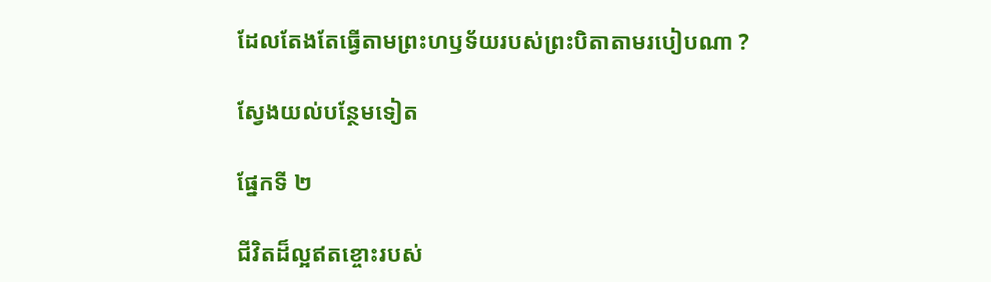ដែលតែងតែធ្វើតាមព្រះហឫទ័យរបស់ព្រះបិតាតាមរបៀបណា ?

ស្វែងយល់បន្ថែមទៀត

ផ្នែកទី ២

ជីវិតដ៏ល្អឥតខ្ចោះរបស់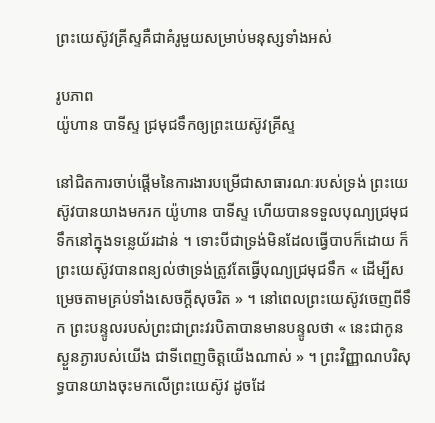ព្រះយេស៊ូវគ្រីស្ទគឺជាគំរូមួយសម្រាប់មនុស្សទាំងអស់

រូបភាព
យ៉ូហាន បាទីស្ទ ជ្រមុជទឹកឲ្យព្រះយេស៊ូវគ្រីស្ទ

នៅជិតការចាប់ផ្ដើមនៃការងារបម្រើជាសាធារណៈរបស់ទ្រង់ ព្រះយេស៊ូវបានយាងមករក យ៉ូហាន បាទីស្ទ ហើយបានទទួលបុណ្យជ្រមុជទឹកនៅក្នុងទន្លេយ័រដាន់ ។ ទោះបីជាទ្រង់មិនដែលធ្វើបាបក៏ដោយ ក៏ព្រះយេស៊ូវបានពន្យល់ថាទ្រង់ត្រូវតែធ្វើបុណ្យជ្រមុជទឹក « ដើម្បីសម្រេចតាមគ្រប់ទាំងសេចក្តីសុចរិត » ។ នៅពេលព្រះយេស៊ូវចេញពីទឹក ព្រះបន្ទូលរបស់ព្រះជាព្រះវរបិតាបានមានបន្ទូលថា « នេះជាកូនស្ងួនភ្ងារបស់យើង ជាទីពេញចិត្តយើងណាស់ » ។ ព្រះវិញ្ញាណបរិសុទ្ធបានយាងចុះមកលើព្រះយេស៊ូវ ដូចដែ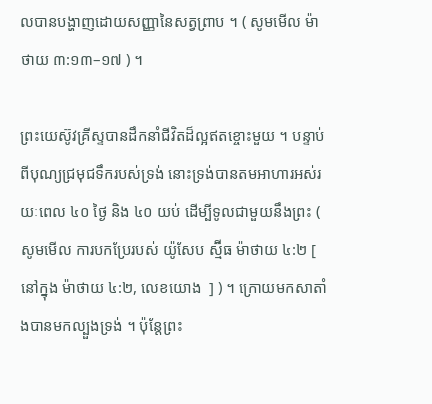លបានបង្ហាញដោយសញ្ញានៃសត្វព្រាប ។ ( សូមមើល ម៉ាថាយ ៣:១៣–១៧ ) ។

ព្រះយេស៊ូវគ្រីស្ទបានដឹកនាំជីវិតដ៏ល្អឥតខ្ចោះមួយ ។ បន្ទាប់ពីបុណ្យជ្រមុជទឹករបស់ទ្រង់ នោះទ្រង់បានតមអាហារអស់រយៈពេល ៤០ ថ្ងៃ និង ៤០ យប់ ដើម្បីទូលជាមួយនឹងព្រះ ( សូមមើល ការបកប្រែរបស់ យ៉ូសែប ស្ម៊ីធ ម៉ាថាយ ៤:២ [ នៅក្នុង ម៉ាថាយ ៤:២, លេខយោង  ] ) ។ ក្រោយមកសាតាំងបានមកល្បួងទ្រង់ ។ ប៉ុន្ដែព្រះ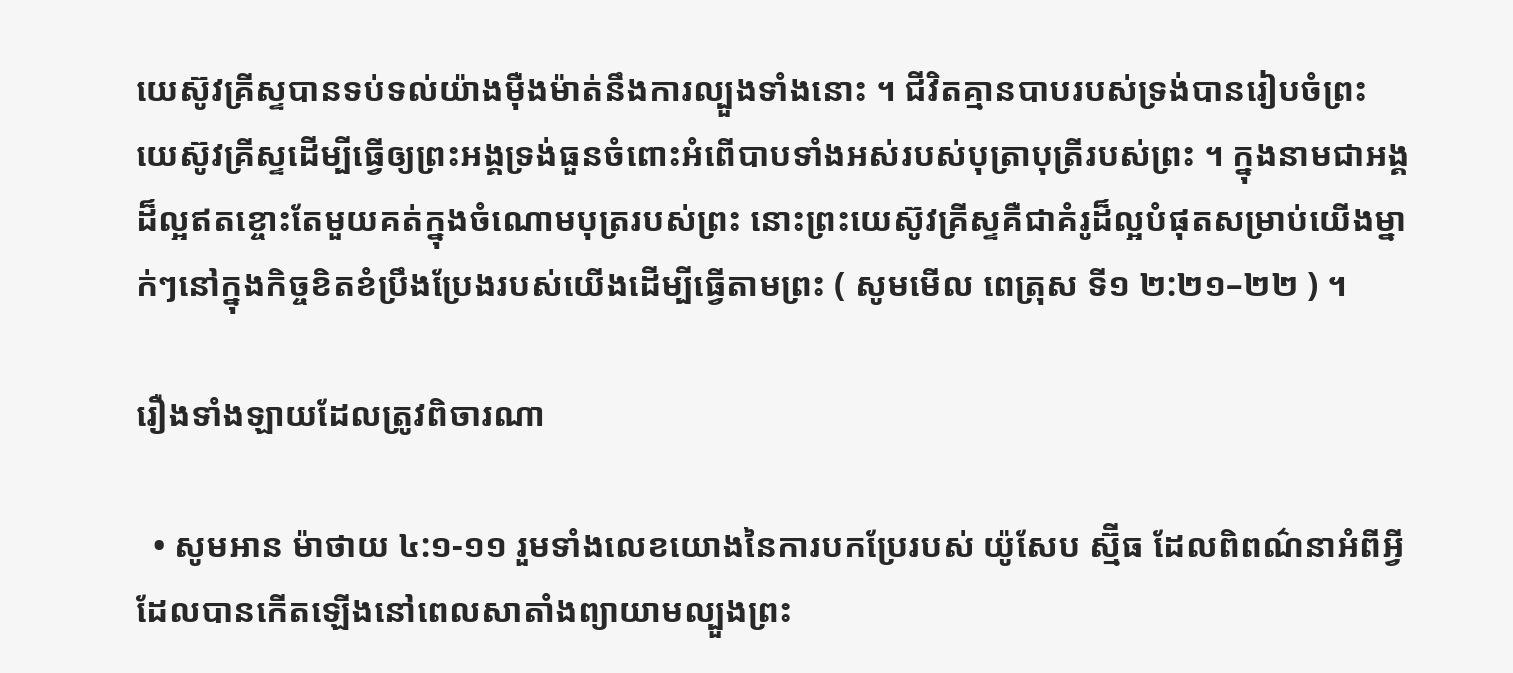យេស៊ូវគ្រីស្ទបានទប់ទល់យ៉ាងម៉ឺងម៉ាត់នឹងការល្បួងទាំងនោះ ។ ជីវិតគ្មានបាបរបស់ទ្រង់បានរៀបចំព្រះយេស៊ូវគ្រីស្ទដើម្បីធ្វើឲ្យព្រះអង្គទ្រង់ធួនចំពោះអំពើបាបទាំងអស់របស់បុត្រាបុត្រីរបស់ព្រះ ។ ក្នុងនាមជាអង្គដ៏ល្អឥតខ្ចោះតែមួយគត់ក្នុងចំណោមបុត្ររបស់ព្រះ នោះព្រះយេស៊ូវគ្រីស្ទគឺជាគំរូដ៏ល្អបំផុតសម្រាប់យើងម្នាក់ៗនៅក្នុងកិច្ចខិតខំប្រឹងប្រែងរបស់យើងដើម្បីធ្វើតាមព្រះ ( សូមមើល ពេត្រុស ទី១ ២:២១–២២ ) ។

រឿងទាំងឡាយដែលត្រូវពិចារណា

  • សូមអាន ម៉ាថាយ ៤:១-១១ រួមទាំងលេខយោងនៃការបកប្រែរបស់ យ៉ូសែប ស្ម៊ីធ ដែលពិពណ៌នាអំពីអ្វីដែលបានកើតឡើងនៅពេលសាតាំងព្យាយាមល្បួងព្រះ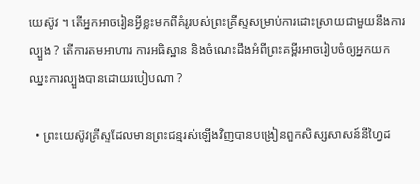យេស៊ូវ ។ តើអ្នកអាចរៀនអ្វីខ្លះមកពីគំរូរបស់ព្រះគ្រីស្ទសម្រាប់ការដោះស្រាយជាមួយនឹងការល្បួង ? តើការតមអាហារ ការអធិស្ឋាន និងចំណេះដឹងអំពីព្រះគម្ពីរអាចរៀបចំឲ្យអ្នកយកឈ្នះការល្បួងបានដោយរបៀបណា ?

  • ព្រះយេស៊ូវគ្រីស្ទដែលមានព្រះជន្មរស់ឡើងវិញបានបង្រៀនពួកសិស្សសាសន៍នីហ្វៃដ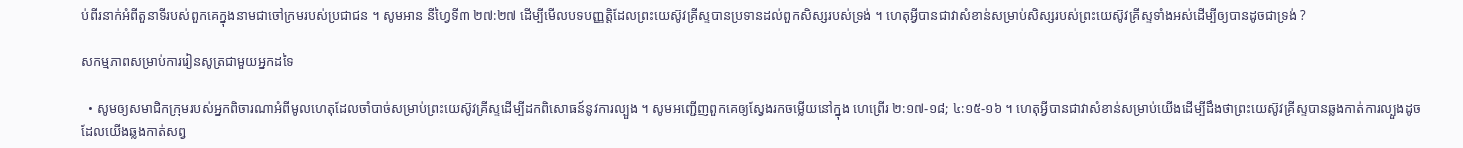ប់ពីរនាក់អំពីតួនាទីរបស់ពួកគេក្នុងនាមជាចៅក្រមរបស់ប្រជាជន ។ សូមអាន នីហ្វៃទី៣ ២៧:២៧ ដើម្បីមើលបទបញ្ញត្តិដែលព្រះយេស៊ូវគ្រីស្ទបានប្រទានដល់ពួកសិស្សរបស់ទ្រង់ ។ ហេតុអ្វីបានជាវាសំខាន់សម្រាប់សិស្សរបស់ព្រះយេស៊ូវគ្រីស្ទទាំងអស់ដើម្បីឲ្យបានដូចជាទ្រង់ ?

សកម្មភាពសម្រាប់ការរៀនសូត្រជាមួយអ្នកដទៃ

  • សូមឲ្យសមាជិកក្រុមរបស់អ្នកពិចារណាអំពីមូលហេតុដែលចាំបាច់សម្រាប់ព្រះយេស៊ូវគ្រីស្ទដើម្បីដកពិសោធន៍នូវការល្បួង ។ សូមអញ្ជើញពួកគេឲ្យស្វែងរកចម្លើយនៅក្នុង ហេព្រើរ ២:១៧-១៨; ៤:១៥-១៦ ។ ហេតុអ្វីបានជាវាសំខាន់សម្រាប់យើងដើម្បីដឹងថាព្រះយេស៊ូវគ្រីស្ទបានឆ្លងកាត់ការល្បួងដូចដែលយើងឆ្លងកាត់សព្វ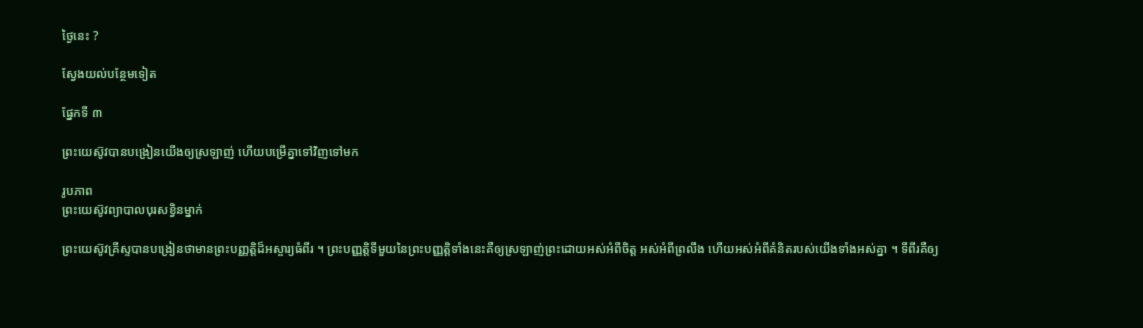ថ្ងៃនេះ ?

ស្វែងយល់បន្ថែមទៀត

ផ្នែកទី ៣

ព្រះយេស៊ូវបានបង្រៀនយើងឲ្យស្រឡាញ់ ហើយបម្រើគ្នាទៅវិញទៅមក

រូបភាព
ព្រះយេស៊ូវព្យាបាលបុរសខ្វិនម្នាក់

ព្រះយេស៊ូវគ្រីស្ទបានបង្រៀនថាមានព្រះបញ្ញត្តិដ៏អស្ចារ្យធំពីរ ។ ព្រះបញ្ញត្តិទីមួយនៃព្រះបញ្ញត្តិទាំងនេះគឺឲ្យស្រឡាញ់ព្រះដោយអស់អំពីចិត្ត អស់អំពីព្រលឹង ហើយអស់អំពីគំនិតរបស់យើងទាំងអស់គ្នា ។ ទីពីរគឺឲ្យ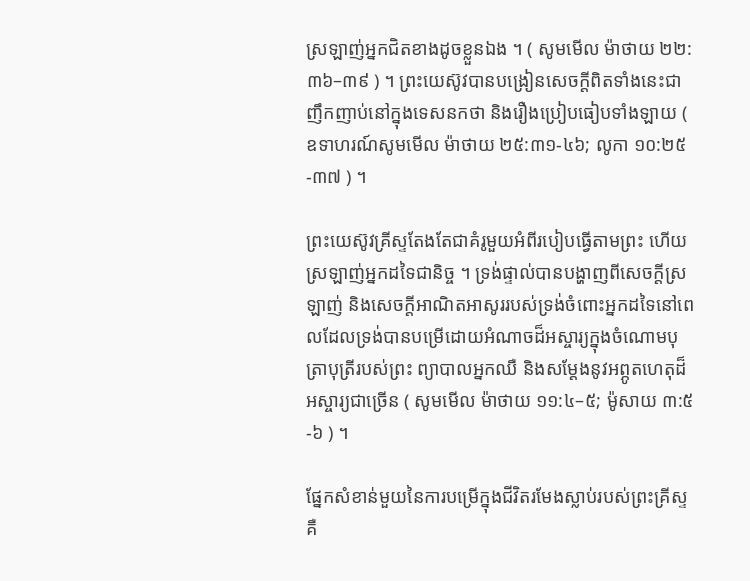ស្រឡាញ់អ្នកជិតខាងដូចខ្លួនឯង ។ ( សូមមើល ម៉ាថាយ ២២:៣៦–៣៩ ) ។ ព្រះយេស៊ូវបានបង្រៀនសេចក្ដីពិតទាំងនេះជាញឹកញាប់នៅក្នុងទេសនកថា និងរឿងប្រៀបធៀបទាំងឡាយ ( ឧទាហរណ៍សូមមើល ម៉ាថាយ ២៥:៣១-៤៦; លូកា ១០:២៥-៣៧ ) ។

ព្រះយេស៊ូវគ្រីស្ទតែងតែជាគំរូមួយអំពីរបៀបធ្វើតាមព្រះ ហើយស្រឡាញ់អ្នកដទៃជានិច្ច ។ ទ្រង់ផ្ទាល់បានបង្ហាញពីសេចក្ដីស្រឡាញ់ និងសេចក្តីអាណិតអាសូររបស់ទ្រង់ចំពោះអ្នកដទៃនៅពេលដែលទ្រង់បានបម្រើដោយអំណាចដ៏អស្ចារ្យក្នុងចំណោមបុត្រាបុត្រីរបស់ព្រះ ព្យាបាលអ្នកឈឺ និងសម្តែងនូវអព្ភូតហេតុដ៏អស្ចារ្យជាច្រើន ( សូមមើល ម៉ាថាយ ១១:៤–៥; ម៉ូសាយ ៣:៥-៦ ) ។

ផ្នែកសំខាន់មួយនៃការបម្រើក្នុងជីវិតរមែងស្លាប់របស់ព្រះគ្រីស្ទ គឺ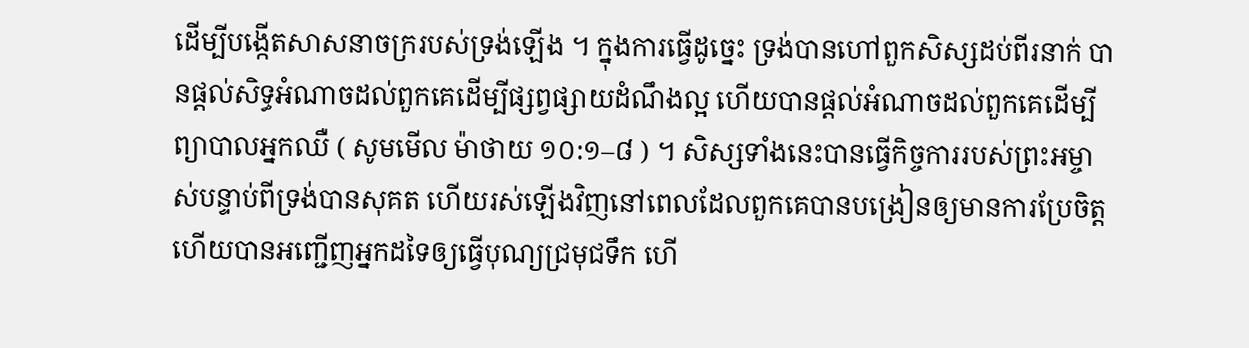ដើម្បីបង្កើតសាសនាចក្ររបស់ទ្រង់ឡើង ។ ក្នុងការធ្វើដូច្នេះ ទ្រង់បានហៅពួកសិស្សដប់ពីរនាក់ បានផ្តល់សិទ្ធអំណាចដល់ពួកគេដើម្បីផ្សព្វផ្សាយដំណឹងល្អ ហើយបានផ្ដល់អំណាចដល់ពួកគេដើម្បីព្យាបាលអ្នកឈឺ ( សូមមើល ម៉ាថាយ ១០:១–៨ ) ។ សិស្សទាំងនេះបានធ្វើកិច្ចការរបស់ព្រះអម្ចាស់បន្ទាប់ពីទ្រង់បានសុគត ហើយរស់ឡើងវិញនៅពេលដែលពួកគេបានបង្រៀនឲ្យមានការប្រែចិត្ត ហើយបានអញ្ជើញអ្នកដទៃឲ្យធ្វើបុណ្យជ្រមុជទឹក ហើ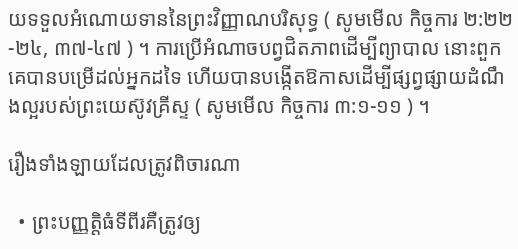យទទួលអំណោយទាននៃព្រះវិញ្ញាណបរិសុទ្ធ ( សូមមើល កិច្ចការ ២:២២-២៤, ៣៧-៤៧ ) ។ ការប្រើអំណាចបព្វជិតភាពដើម្បីព្យាបាល នោះពួកគេបានបម្រើដល់អ្នកដទៃ ហើយបានបង្កើតឱកាសដើម្បីផ្សព្វផ្សាយដំណឹងល្អរបស់ព្រះយេស៊ូវគ្រីស្ទ ( សូមមើល កិច្ចការ ៣:១-១១ ) ។

រឿងទាំងឡាយដែលត្រូវពិចារណា

  • ព្រះបញ្ញត្តិធំទីពីរគឺត្រូវឲ្យ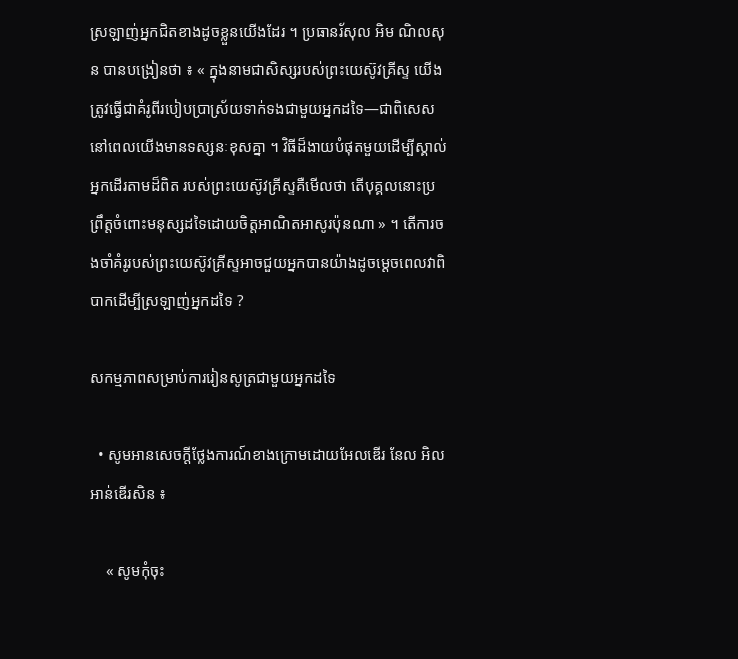ស្រឡាញ់អ្នកជិតខាងដូចខ្លួនយើងដែរ ។ ប្រធានរ័សុល អិម ណិលសុន បានបង្រៀនថា ៖ « ក្នុងនាមជាសិស្សរបស់ព្រះយេស៊ូវគ្រីស្ទ យើងត្រូវធ្វើជាគំរូពីរបៀបប្រាស្រ័យទាក់ទងជាមួយអ្នកដទៃ—ជាពិសេស នៅពេលយើងមានទស្សនៈខុសគ្នា ។ វិធីដ៏ងាយបំផុតមួយដើម្បីស្គាល់ អ្នកដើរតាមដ៏ពិត របស់ព្រះយេស៊ូវគ្រីស្ទគឺមើលថា តើបុគ្គលនោះប្រព្រឹត្តចំពោះមនុស្សដទៃដោយចិត្តអាណិតអាសូរប៉ុនណា » ។ តើការចងចាំគំរូរបស់ព្រះយេស៊ូវគ្រីស្ទអាចជួយអ្នកបានយ៉ាងដូចម្ដេចពេលវាពិបាកដើម្បីស្រឡាញ់អ្នកដទៃ ?

សកម្មភាពសម្រាប់ការរៀនសូត្រជាមួយអ្នកដទៃ

  • សូមអានសេចក្ដីថ្លែងការណ៍ខាងក្រោមដោយអែលឌើរ នែល អិល អាន់ឌើរសិន ៖

    « សូមកុំចុះ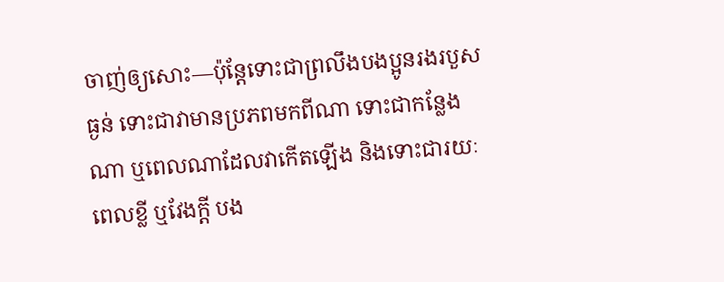ចាញ់ឲ្យសោះ—ប៉ុន្តែទោះជាព្រលឹងបងប្អូនរងរបួសធ្ងន់ ទោះជាវាមានប្រភពមកពីណា ទោះជាកន្លែងណា ឬពេលណាដែលវាកើតឡើង និងទោះជារយៈពេលខ្លី ឬវែងក្ដី បង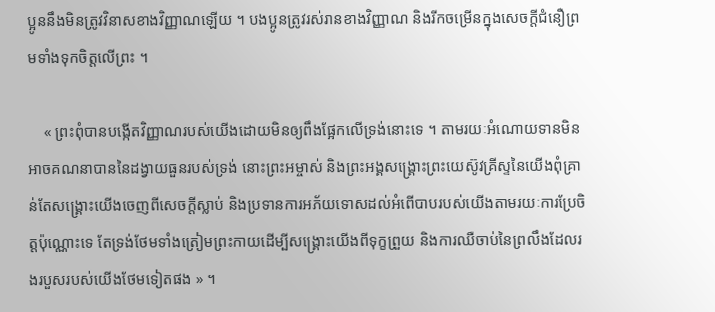ប្អូននឹងមិនត្រូវវិនាសខាងវិញ្ញាណឡើយ ។ បងប្អូនត្រូវរស់រានខាងវិញ្ញាណ និងរីកចម្រើនក្នុងសេចក្ដីជំនឿព្រមទាំងទុកចិត្តលើព្រះ ។

    « ព្រះពុំបានបង្កើតវិញ្ញាណរបស់យើងដោយមិនឲ្យពឹងផ្អែកលើទ្រង់នោះទេ ។ តាមរយៈអំណោយទានមិនអាចគណនាបាននៃដង្វាយធួនរបស់ទ្រង់ នោះព្រះអម្ចាស់ និងព្រះអង្គសង្គ្រោះព្រះយេស៊ូវគ្រីស្ទនៃយើងពុំគ្រាន់តែសង្គ្រោះយើងចេញពីសេចក្ដីស្លាប់ និងប្រទានការអភ័យទោសដល់អំពើបាបរបស់យើងតាមរយៈការប្រែចិត្តប៉ុណ្ណោះទេ តែទ្រង់ថែមទាំងត្រៀមព្រះកាយដើម្បីសង្គ្រោះយើងពីទុក្ខព្រួយ និងការឈឺចាប់នៃព្រលឹងដែលរងរបួសរបស់យើងថែមទៀតផង » ។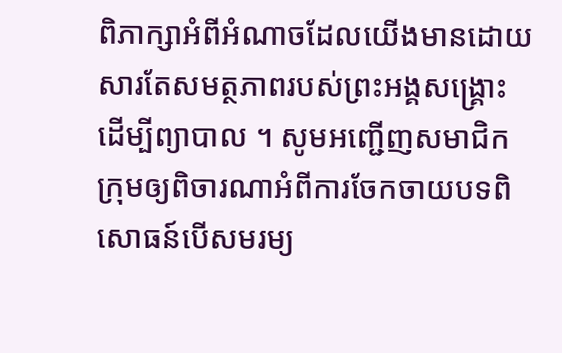ពិភាក្សាអំពីអំណាចដែលយើងមានដោយសារតែសមត្ថភាពរបស់ព្រះអង្គសង្គ្រោះដើម្បីព្យាបាល ។ សូមអញ្ជើញសមាជិកក្រុមឲ្យពិចារណាអំពីការចែកចាយបទពិសោធន៍បើសមរម្យ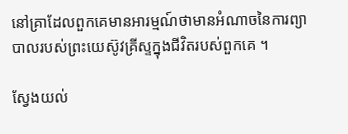នៅគ្រាដែលពួកគេមានអារម្មណ៍ថាមានអំណាចនៃការព្យាបាលរបស់ព្រះយេស៊ូវគ្រីស្ទក្នុងជីវិតរបស់ពួកគេ ។

ស្វែងយល់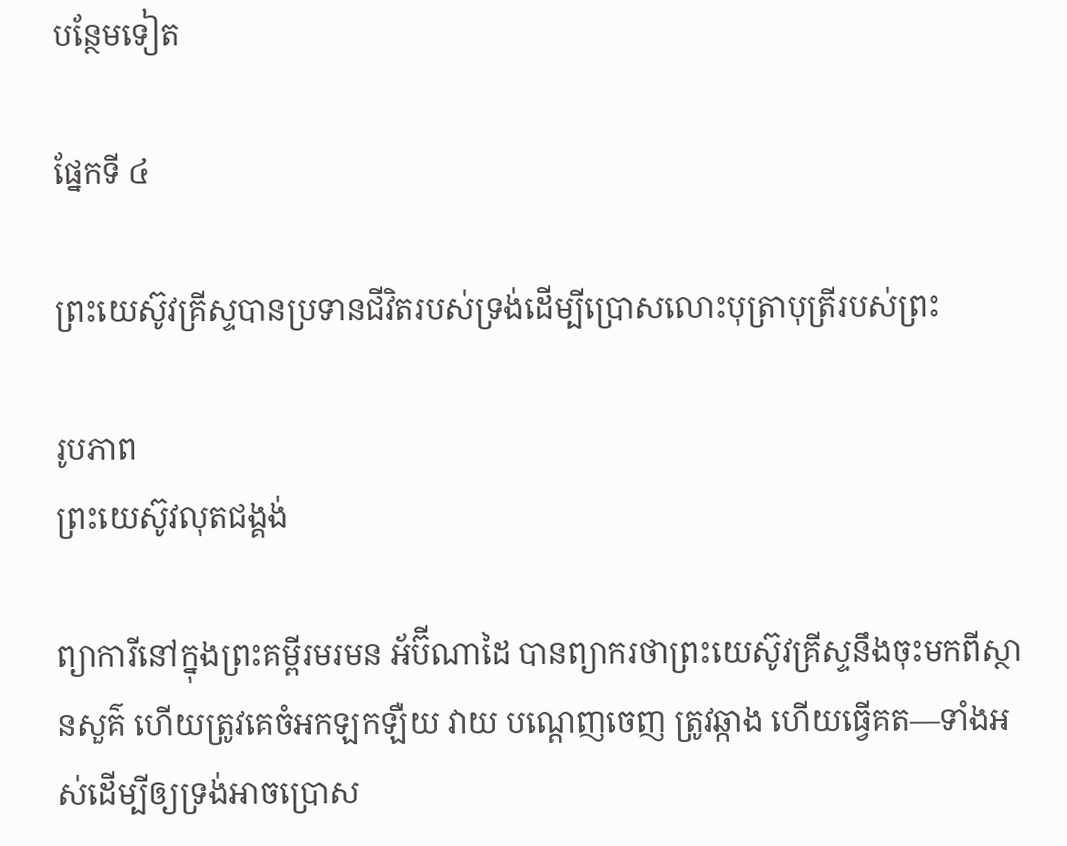បន្ថែមទៀត

ផ្នែកទី ៤

ព្រះយេស៊ូវគ្រីស្ទបានប្រទានជីវិតរបស់ទ្រង់ដើម្បីប្រោសលោះបុត្រាបុត្រីរបស់ព្រះ

រូបភាព
ព្រះយេស៊ូវលុតជង្គង់

ព្យាការីនៅក្នុងព្រះគម្ពីរមរមន អ័ប៊ីណាដៃ បានព្យាករថាព្រះយេស៊ូវគ្រីស្ទនឹងចុះមកពីស្ថានសួគ៌ ហើយត្រូវគេចំអកឡកឡឺយ វាយ បណ្ដេញចេញ ត្រូវឆ្កាង ហើយធ្វើគត—ទាំងអស់ដើម្បីឲ្យទ្រង់អាចប្រោស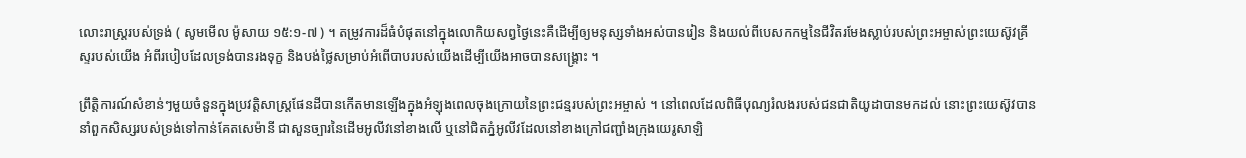លោះរាស្ត្ររបស់ទ្រង់ ( សូមមើល ម៉ូសាយ ១៥:១-៧ ) ។ តម្រូវការដ៏ធំបំផុតនៅក្នុងលោកិយសព្វថ្ងៃនេះគឺដើម្បីឲ្យមនុស្សទាំងអស់បានរៀន និងយល់ពីបេសកកម្មនៃជីវិតរមែងស្លាប់របស់ព្រះអម្ចាស់ព្រះយេស៊ូវគ្រីស្ទរបស់យើង អំពីរបៀបដែលទ្រង់បានរងទុក្ខ និងបង់ថ្លៃសម្រាប់អំពើបាបរបស់យើងដើម្បីយើងអាចបានសង្គ្រោះ ។

ព្រឹត្តិការណ៍សំខាន់ៗមួយចំនួនក្នុងប្រវត្តិសាស្ត្រផែនដីបានកើតមានឡើងក្នុងអំឡុងពេលចុងក្រោយនៃព្រះជន្មរបស់ព្រះអម្ចាស់ ។ នៅពេលដែលពិធីបុណ្យរំលងរបស់ជនជាតិយូដាបានមកដល់ នោះព្រះយេស៊ូវបាននាំពួកសិស្សរបស់ទ្រង់ទៅកាន់គែតសេម៉ានី ជាសួនច្បារនៃដើមអូលីវនៅខាងលើ ឬនៅជិតភ្នំអូលីវដែលនៅខាងក្រៅជញ្ជាំងក្រុងយេរូសាឡិ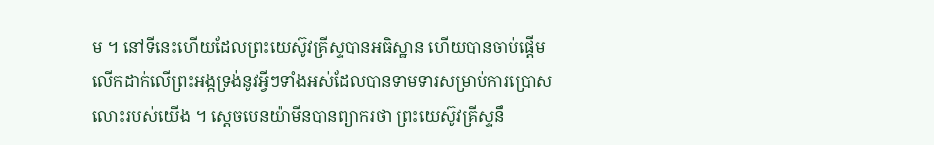ម ។ នៅទីនេះហើយដែលព្រះយេស៊ូវគ្រីស្ទបានអធិស្ឋាន ហើយបានចាប់ផ្ដើមលើកដាក់លើព្រះអង្កទ្រង់នូវអ្វីៗទាំងអស់ដែលបានទាមទារសម្រាប់ការប្រោសលោះរបស់យើង ។ ស្តេចបេនយ៉ាមីនបានព្យាករថា ព្រះយេស៊ូវគ្រីស្ទនឹ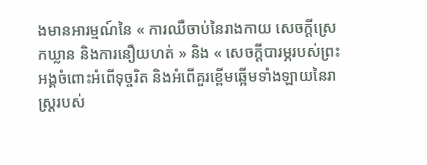ងមានអារម្មណ៍នៃ « ការឈឺចាប់នៃរាងកាយ សេចក្ដីស្រេកឃ្លាន និងការនឿយហត់ » និង « សេចក្ដីបារម្ភរបស់ព្រះអង្គចំពោះអំពើទុច្ចរិត និងអំពើគួរខ្ពើមឆ្អើមទាំងឡាយនៃរាស្ត្ររបស់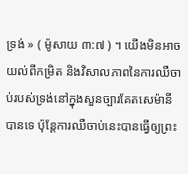ទ្រង់ » ( ម៉ូសាយ ៣:៧ ) ។ យើងមិនអាចយល់ពីកម្រិត និងវិសាលភាពនៃការឈឺចាប់របស់ទ្រង់នៅក្នុងសួនច្បារគែតសេម៉ានីបានទេ ប៉ុន្តែការឈឺចាប់នេះបានធ្វើឲ្យព្រះ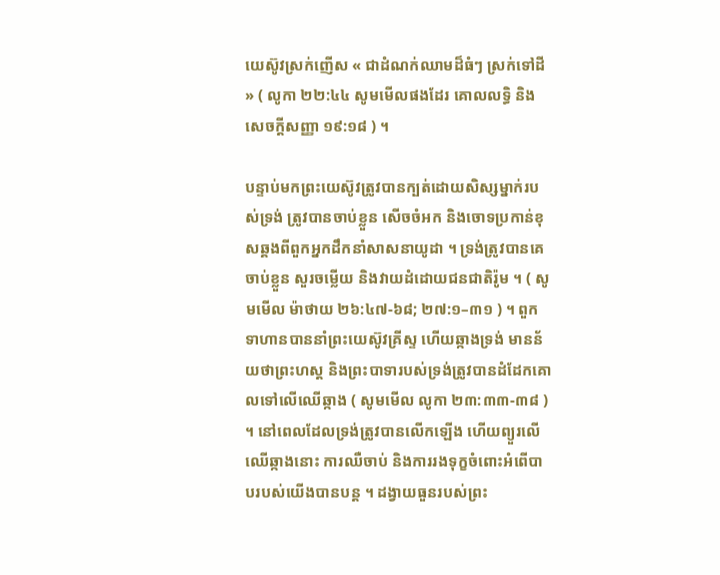យេស៊ូវស្រក់ញើស « ជាដំណក់ឈាមដ៏ធំៗ ស្រក់ទៅដី » ( លូកា ២២:៤៤ សូមមើលផងដែរ គោលលទ្ធិ និងសេចក្តីសញ្ញា ១៩:១៨ ) ។

បន្ទាប់មកព្រះយេស៊ូវត្រូវបានក្បត់ដោយសិស្សម្នាក់របស់ទ្រង់ ត្រូវបានចាប់ខ្លួន សើចចំអក និងចោទប្រកាន់ខុសឆ្គងពីពួកអ្នកដឹកនាំសាសនាយូដា ។ ទ្រង់ត្រូវបានគេចាប់ខ្លួន សួរចម្លើយ និងវាយដំដោយជនជាតិរ៉ូម ។ ( សូមមើល ម៉ាថាយ ២៦:៤៧-៦៨; ២៧:១–៣១ ) ។ ពួកទាហានបាននាំព្រះយេស៊ូវគ្រីស្ទ ហើយឆ្កាងទ្រង់ មានន័យថាព្រះហស្ដ និងព្រះបាទារបស់ទ្រង់ត្រូវបានដំដែកគោលទៅលើឈើឆ្កាង ( សូមមើល លូកា ២៣:៣៣-៣៨ ) ។ នៅពេលដែលទ្រង់ត្រូវបានលើកឡើង ហើយព្យួរលើឈើឆ្កាងនោះ ការឈឺចាប់ និងការរងទុក្ខចំពោះអំពើបាបរបស់យើងបានបន្ត ។ ដង្វាយធួនរបស់ព្រះ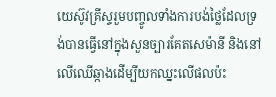យេស៊ូវគ្រីស្ទរួមបញ្ចូលទាំងការបង់ថ្លៃដែលទ្រង់បានធ្វើនៅក្នុងសួនច្បារគែតសេម៉ានី និងនៅលើឈើឆ្កាងដើម្បីយកឈ្នះលើផលប៉ះ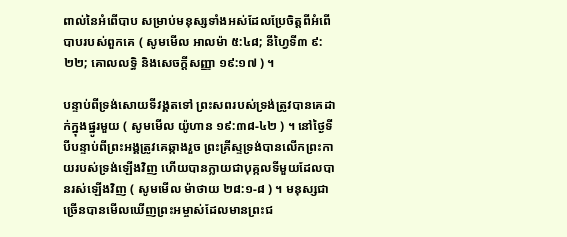ពាល់នៃអំពើបាប សម្រាប់មនុស្សទាំងអស់ដែលប្រែចិត្ដពីអំពើបាបរបស់ពួកគេ ( សូមមើល អាលម៉ា ៥:៤៨; នីហ្វៃទី៣ ៩:២២; គោលលទ្ធិ និងសេចក្តីសញ្ញា ១៩:១៧ ) ។

បន្ទាប់ពីទ្រង់សោយទីវង្គតទៅ ព្រះសពរបស់ទ្រង់ត្រូវបានគេដាក់ក្នុងផ្នូរមួយ ( សូមមើល យ៉ូហាន ១៩:៣៨-៤២ ) ។ នៅថ្ងៃទីបីបន្ទាប់ពីព្រះអង្គត្រូវគេឆ្កាងរួច ព្រះគ្រីស្ទទ្រង់បានលើកព្រះកាយរបស់ទ្រង់ឡើងវិញ ហើយបានក្លាយជាបុគ្កលទីមួយដែលបានរស់ឡើងវិញ ( សូមមើល ម៉ាថាយ ២៨:១-៨ ) ។ មនុស្សជាច្រើនបានមើលឃើញព្រះអម្ចាស់ដែលមានព្រះជ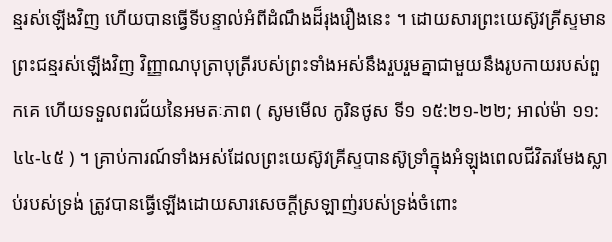ន្មរស់ឡើងវិញ ហើយបានធ្វើទីបន្ទាល់អំពីដំណឹងដ៏រុងរឿងនេះ ។ ដោយសារព្រះយេស៊ូវគ្រីស្ទមានព្រះជន្មរស់ឡើងវិញ វិញ្ញាណបុត្រាបុត្រីរបស់ព្រះទាំងអស់នឹងរួបរួមគ្នាជាមួយនឹងរូបកាយរបស់ពួកគេ ហើយទទួលពរជ័យនៃអមតៈភាព ( សូមមើល កូរិនថូស ទី១ ១៥:២១-២២; អាល់ម៉ា ១១:៤៤-៤៥ ) ។ គ្រាប់ការណ៍ទាំងអស់ដែលព្រះយេស៊ូវគ្រីស្ទបានស៊ូទ្រាំក្នុងអំឡុងពេលជីវិតរមែងស្លាប់របស់ទ្រង់ ត្រូវបានធ្វើឡើងដោយសារសេចក្ដីស្រឡាញ់របស់ទ្រង់ចំពោះ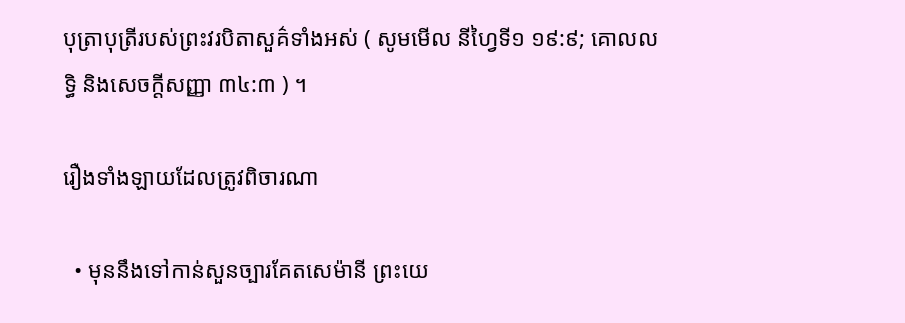បុត្រាបុត្រីរបស់ព្រះវរបិតាសួគ៌ទាំងអស់ ( សូមមើល នីហ្វៃទី១ ១៩:៩; គោលលទ្ធិ និងសេចក្តីសញ្ញា ៣៤:៣ ) ។

រឿងទាំងឡាយដែលត្រូវពិចារណា

  • មុននឹងទៅកាន់សួនច្បារគែតសេម៉ានី ព្រះយេ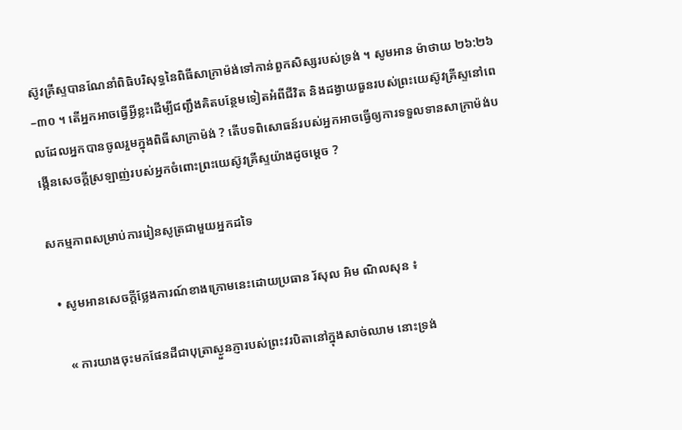ស៊ូវគ្រីស្ទបានណែនាំពិធិបរិសុទ្ធនៃពិធីសាក្រាម៉ង់ទៅកាន់ពួកសិស្សរបស់ទ្រង់ ។ សូមអាន ម៉ាថាយ ២៦:២៦–៣០ ។ តើអ្នកអាចធ្វើអ្វីខ្លះដើម្បីជញ្ជឹងគិតបន្ថែមទៀតអំពីជីវិត និងដង្វាយធួនរបស់ព្រះយេស៊ូវគ្រីស្ទនៅពេលដែលអ្នកបានចូលរួមក្នុងពិធីសាក្រាម៉ង់ ? តើបទពិសោធន៍របស់អ្នកអាចធ្វើឲ្យការទទួលទានសាក្រាម៉ង់បង្កើនសេចក្ដីស្រឡាញ់របស់អ្នកចំពោះព្រះយេស៊ូវគ្រីស្ទយ៉ាងដូចម្ដេច ?

សកម្មភាពសម្រាប់ការរៀនសូត្រជាមួយអ្នកដទៃ

  • សូមអានសេចក្ដីថ្លែងការណ៍ខាងក្រោមនេះដោយប្រធាន រ័សុល អិម ណិលសុន ៖

    « ការយាងចុះមកផែនដីជាបុត្រាស្ងួនភ្ញារបស់ព្រះវរបិតានៅក្នុងសាច់ឈាម នោះទ្រង់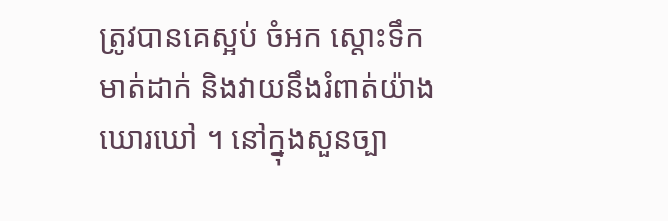ត្រូវបានគេស្អប់ ចំអក ស្ដោះទឹកមាត់ដាក់ និងវាយនឹងរំពាត់យ៉ាងឃោរឃៅ ។ នៅក្នុងសួនច្បា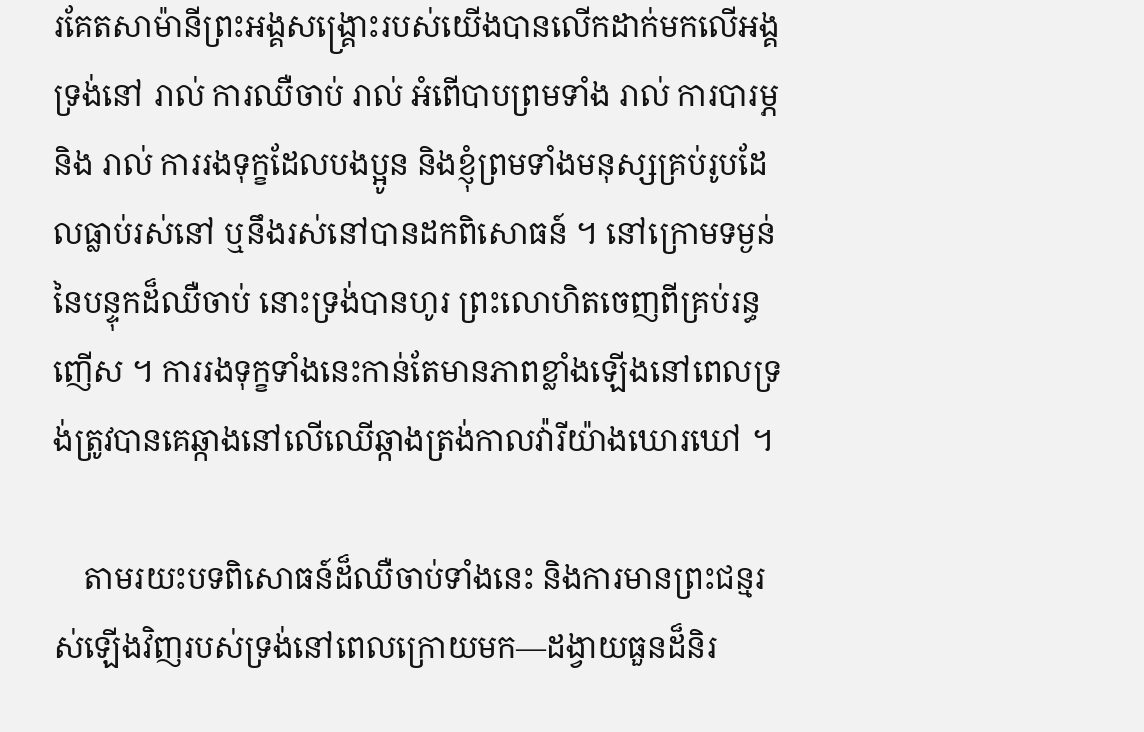រគែតសាម៉ានីព្រះអង្គសង្គ្រោះរបស់យើងបានលើកដាក់មកលើអង្គទ្រង់នៅ រាល់ ការឈឺចាប់ រាល់ អំពើបាបព្រមទាំង រាល់ ការបារម្ភ និង រាល់ ការរងទុក្ខដែលបងប្អូន និងខ្ញុំព្រមទាំងមនុស្សគ្រប់រូបដែលធ្លាប់រស់នៅ ឬនឹងរស់នៅបានដកពិសោធន៍ ។ នៅក្រោមទម្ងន់នៃបន្ទុកដ៏ឈឺចាប់ នោះទ្រង់បានហូរ ព្រះលោហិតចេញពីគ្រប់រន្ធញើស ។ ការរងទុក្ខទាំងនេះកាន់តែមានភាពខ្លាំងឡើងនៅពេលទ្រង់ត្រូវបានគេឆ្កាងនៅលើឈើឆ្កាងត្រង់កាលវ៉ារីយ៉ាងឃោរឃៅ ។

    តាមរយះបទពិសោធន៍ដ៏ឈឺចាប់ទាំងនេះ និងការមានព្រះជន្មរស់ឡើងវិញរបស់ទ្រង់នៅពេលក្រោយមក—ដង្វាយធួនដ៏និរ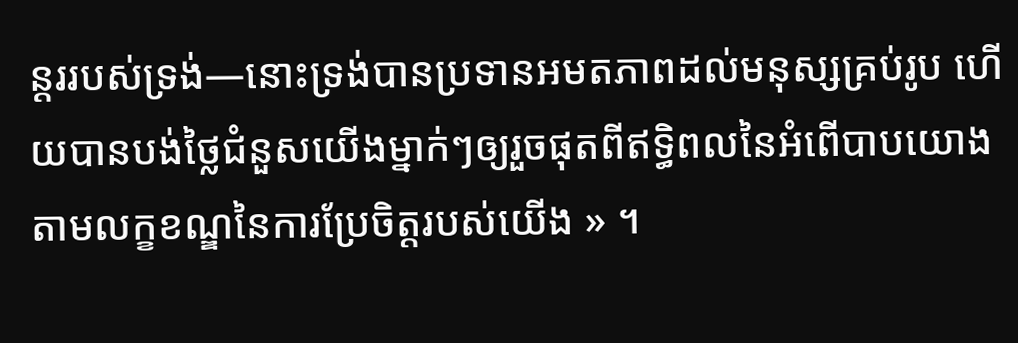ន្ដររបស់ទ្រង់—នោះទ្រង់បានប្រទានអមតភាពដល់មនុស្សគ្រប់រូប ហើយបានបង់ថ្លៃជំនួសយើងម្នាក់ៗឲ្យរួចផុតពីឥទ្ធិពលនៃអំពើបាបយោងតាមលក្ខខណ្ឌនៃការប្រែចិត្តរបស់យើង » ។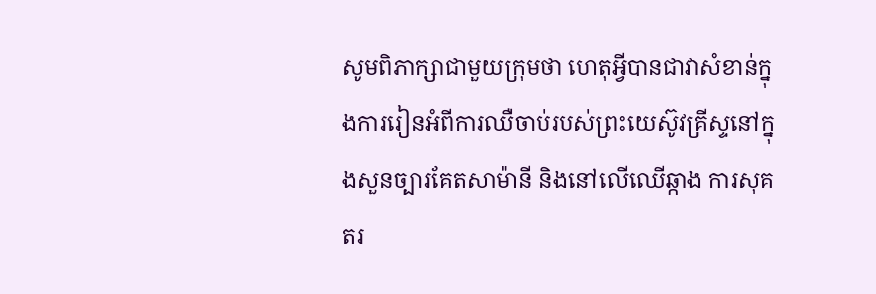សូមពិភាក្សាជាមួយក្រុមថា ហេតុអ្វីបានជាវាសំខាន់ក្នុងការរៀនអំពីការឈឺចាប់របស់ព្រះយេស៊ូវគ្រីស្ទនៅក្នុងសួនច្បារគែតសាម៉ានី និងនៅលើឈើឆ្កាង ការសុគតរ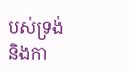បស់ទ្រង់ និងកា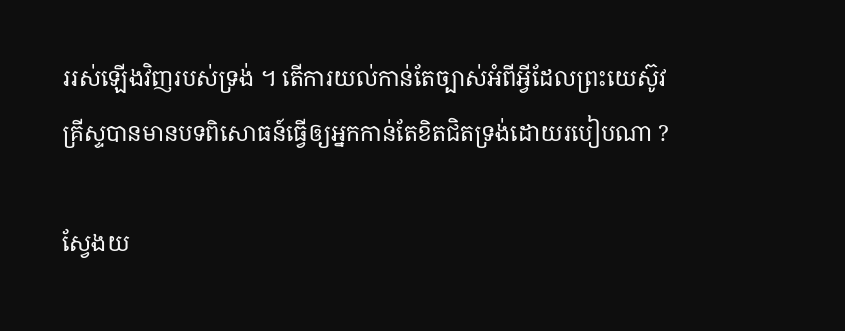ររស់ឡើងវិញរបស់ទ្រង់ ។ តើការយល់កាន់តែច្បាស់អំពីអ្វីដែលព្រះយេស៊ូវគ្រីស្ទបានមានបទពិសោធន៍ធ្វើឲ្យអ្នកកាន់តែខិតជិតទ្រង់ដោយរបៀបណា ?

ស្វែងយ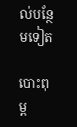ល់បន្ថែមទៀត

បោះពុម្ព